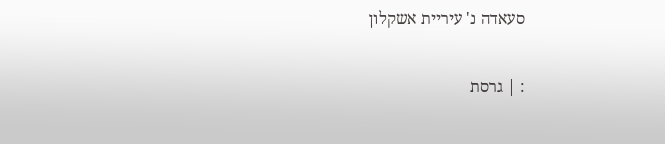סעאדה נ' עיריית אשקלון

: | גרסת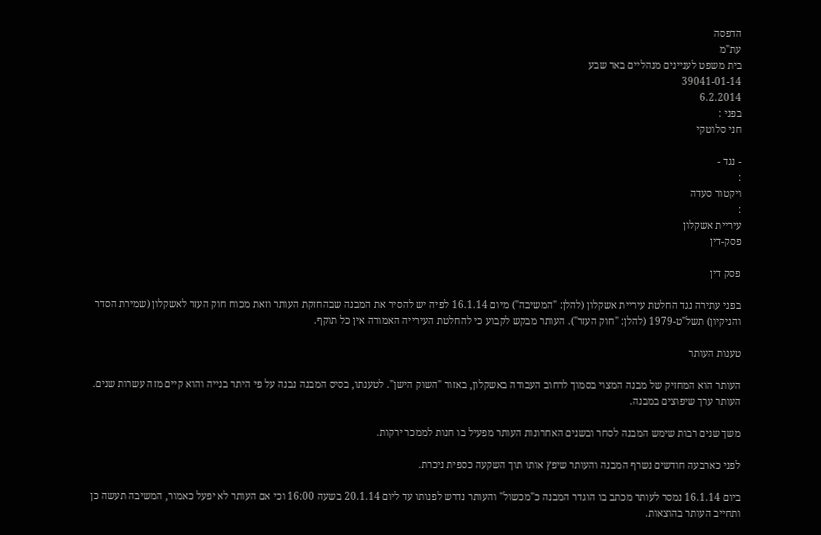הדפסה
עת"מ
בית משפט לעניינים מנהליים באר שבע
39041-01-14
6.2.2014
בפני :
חני סלוטקי

- נגד -
:
ויקטור סעדה
:
עיריית אשקלון
פסק-דין

פסק דין

בפני עתירה נגד החלטת עיריית אשקלון (להלן: "המשיבה") מיום 16.1.14 לפיה יש להסיר את המבנה שבהחזקת העותר וזאת מכוח חוק העזר לאשקלון (שמירת הסדר והניקיון) תשל"ט-1979 (להלן: "חוק העזר"). העותר מבקש לקבוע כי להחלטת העירייה האמורה אין כל תוקף.

טענות העותר

העותר הוא המחזיק של מבנה המצוי בסמוך לרחוב העבודה באשקלון, באזור "השוק הישן". לטענתו, בסיס המבנה נבנה על פי היתר בנייה והוא קיים מזה עשרות שנים. העותר ערך שיפוצים במבנה.

משך שנים רבות שימש המבנה לסחר ובשנים האחרונות העותר מפעיל בו חנות לממכר ירקות.

לפני כארבעה חודשים נשרף המבנה והעותר שיפץ אותו תוך השקעה כספית ניכרת.

ביום 16.1.14 נמסר לעותר מכתב בו הוגדר המבנה כ"מכשול" והעותר נדרש לפנותו עד ליום 20.1.14 בשעה 16:00 וכי אם העותר לא יפעל כאמור, המשיבה תעשה כן ותחייב העותר בהוצאות.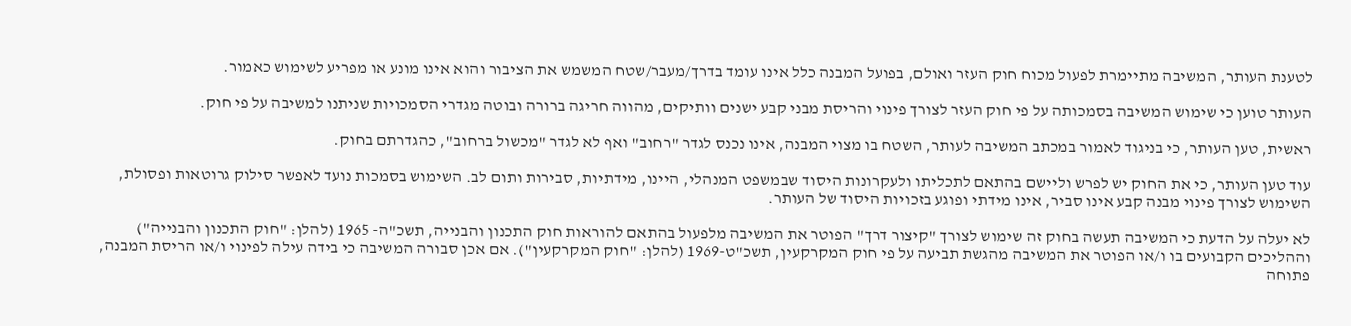לטענת העותר, המשיבה מתיימרת לפעול מכוח חוק העזר ואולם, בפועל המבנה כלל אינו עומד בדרך/מעבר/שטח המשמש את הציבור והוא אינו מונע או מפריע לשימוש כאמור.

העותר טוען כי שימוש המשיבה בסמכותה על פי חוק העזר לצורך פינוי והריסת מבני קבע ישנים וותיקים, מהווה חריגה ברורה ובוטה מגדרי הסמכויות שניתנו למשיבה על פי חוק.

ראשית, טען העותר, כי בניגוד לאמור במכתב המשיבה לעותר, השטח בו מצוי המבנה, אינו נכנס לגדר "רחוב" ואף לא לגדר "מכשול ברחוב", כהגדרתם בחוק.

עוד טען העותר, כי את החוק יש לפרש וליישם בהתאם לתכליתו ולעקרונות היסוד שבמשפט המנהלי, היינו, מידתיות, סבירות ותום לב. השימוש בסמכות נועד לאפשר סילוק גרוטאות ופסולת, השימוש לצורך פינוי מבנה קבע אינו סביר, אינו מידתי ופוגע בזכויות היסוד של העותר.

לא יעלה על הדעת כי המשיבה תעשה בחוק זה שימוש לצורך "קיצור דרך" הפוטר את המשיבה מלפעול בהתאם להוראות חוק התכנון והבנייה, תשכ"ה- 1965 (להלן: "חוק התכנון והבנייה") וההליכים הקבועים בו ו/או הפוטר את המשיבה מהגשת תביעה על פי חוק המקרקעין, תשכ"ט-1969 (להלן: "חוק המקרקעין"). אם אכן סבורה המשיבה כי בידה עילה לפינוי ו/או הריסת המבנה, פתוחה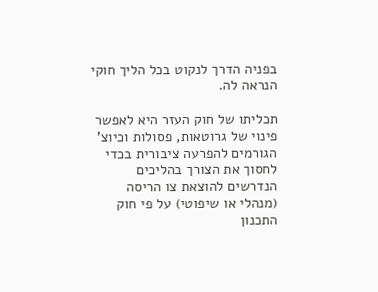בפניה הדרך לנקוט בכל הליך חוקי הנראה לה.

תכליתו של חוק העזר היא לאפשר פינוי של גרוטאות, פסולות וכיוצ' הגורמים להפרעה ציבורית בכדי לחסוך את הצורך בהליכים הנדרשים להוצאת צו הריסה (מנהלי או שיפוטי) על פי חוק התכנון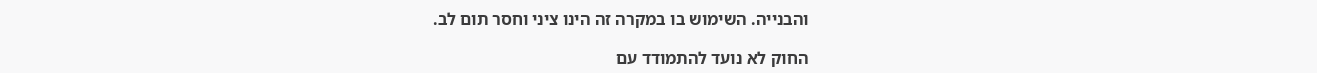והבנייה. השימוש בו במקרה זה הינו ציני וחסר תום לב.

החוק לא נועד להתמודד עם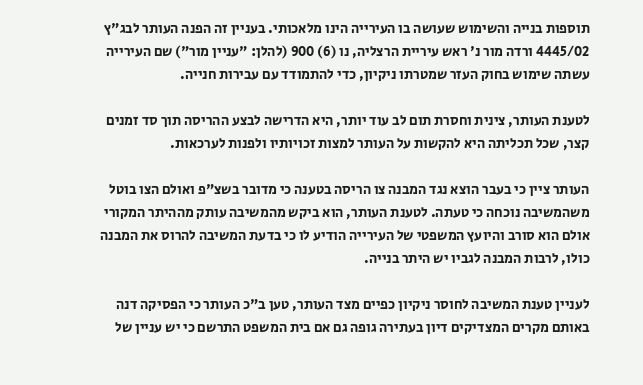תוספות בנייה והשימוש שעושה בו העירייה הינו מלאכותי. בעניין זה הפנה העותר לבג"ץ 4445/02 ורדה מור נ' ראש עיריית הרצליה, נו (6) 900 (להלן: "עניין מור") שם העירייה עשתה שימוש בחוק העזר שמטרתו ניקיון, כדי להתמודד עם עבירות חנייה.

לטענת העותר, צינית וחסרת תום לב עוד יותר, היא הדרישה לבצע ההריסה תוך סד זמנים קצר, שכל תכליתה היא להקשות על העותר למצות זכויותיו ולפנות לערכאות.

העותר ציין כי בעבר הוצא נגד המבנה צו הריסה בטענה כי מדובר בשצ"פ ואולם הצו בוטל משהמשיבה נוכחה כי טעתה. לטענת העותר, הוא ביקש מהמשיבה עותק מההיתר המקורי אולם הוא סורב והיועץ המשפטי של העירייה הודיע לו כי בדעת המשיבה להרוס את המבנה כולו, לרבות המבנה לגביו יש היתר בנייה.

לעניין טענת המשיבה לחוסר ניקיון כפיים מצד העותר, טען ב"כ העותר כי הפסיקה דנה באותם מקרים המצדיקים דיון בעתירה גופה גם אם בית המשפט התרשם כי יש עניין של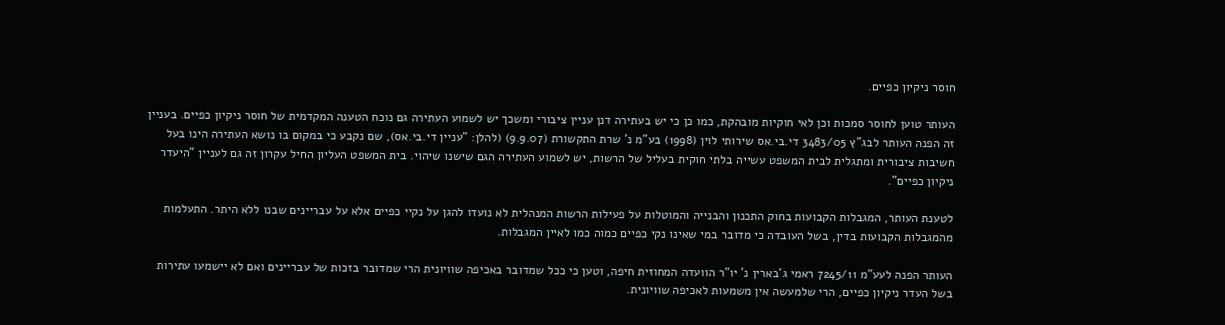חוסר ניקיון כפיים.

העותר טוען לחוסר סמכות וכן לאי חוקיות מובהקת, כמו כן כי יש בעתירה דנן עניין ציבורי ומשכך יש לשמוע העתירה גם נוכח הטענה המקדמית של חוסר ניקיון כפיים. בעניין זה הפנה העותר לבג"ץ 3483/05 די.בי.אס שירותי לוין (1998) בע"מ נ' שרת התקשורת (9.9.07) (להלן: "עניין די.בי.אס), שם נקבע כי במקום בו נושא העתירה הינו בעל חשיבות ציבורית ומתגלית לבית המשפט עשייה בלתי חוקית בעליל של הרשות, יש לשמוע העתירה הגם שישנו שיהוי. בית המשפט העליון החיל עקרון זה גם לעניין "היעדר ניקיון כפיים".

לטענת העותר, המגבלות הקבועות בחוק התכנון והבנייה והמוטלות על פעילות הרשות המנהלית לא נועדו להגן על נקיי כפיים אלא על עבריינים שבנו ללא היתר. התעלמות מהמגבלות הקבועות בדין, בשל העובדה כי מדובר במי שאינו נקי כפיים כמוה כמו לאיין המגבלות.

העותר הפנה לעע"מ 7245/11 ראמי ג'בארין נ' יו"ר הוועדה המחוזית חיפה, וטען כי ככל שמדובר באכיפה שוויונית הרי שמדובר בזכות של עבריינים ואם לא יישמעו עתירות בשל העדר ניקיון כפיים, הרי שלמעשה אין משמעות לאכיפה שוויונית.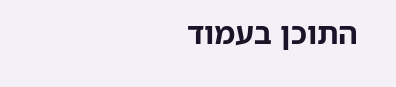התוכן בעמוד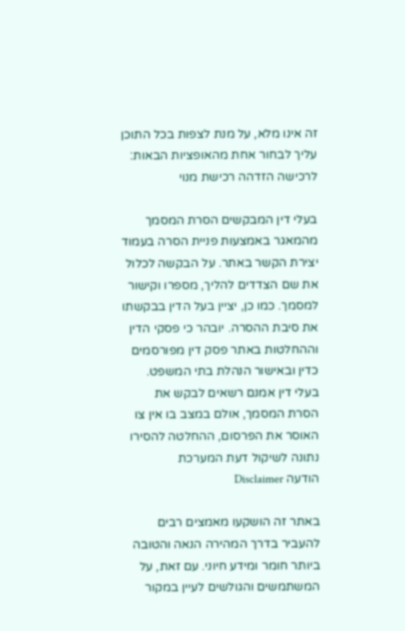זה אינו מלא, על מנת לצפות בכל התוכן עליך לבחור אחת מהאופציות הבאות:
לרכישה הזדהה רכישת מנוי

בעלי דין המבקשים הסרת המסמך מהמאגר באמצעות פניית הסרה בעמוד יצירת הקשר באתר. על הבקשה לכלול את שם הצדדים להליך, מספרו וקישור למסמך. כמו כן, יציין בעל הדין בבקשתו את סיבת ההסרה. יובהר כי פסקי הדין וההחלטות באתר פסק דין מפורסמים כדין ובאישור הנהלת בתי המשפט. בעלי דין אמנם רשאים לבקש את הסרת המסמך, אולם במצב בו אין צו האוסר את הפרסום, ההחלטה להסירו נתונה לשיקול דעת המערכת
הודעה Disclaimer

באתר זה הושקעו מאמצים רבים להעביר בדרך המהירה הנאה והטובה ביותר חומר ומידע חיוני. עם זאת, על המשתמשים והגולשים לעיין במקור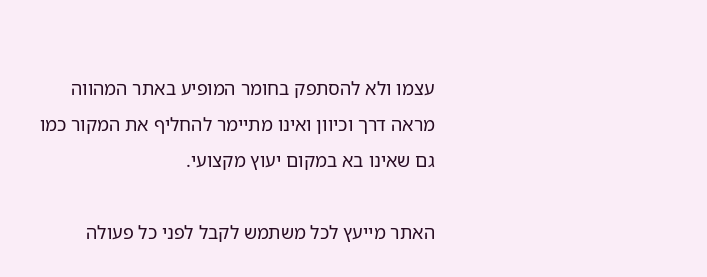עצמו ולא להסתפק בחומר המופיע באתר המהווה מראה דרך וכיוון ואינו מתיימר להחליף את המקור כמו גם שאינו בא במקום יעוץ מקצועי.

האתר מייעץ לכל משתמש לקבל לפני כל פעולה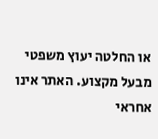או החלטה יעוץ משפטי מבעל מקצוע. האתר אינו אחראי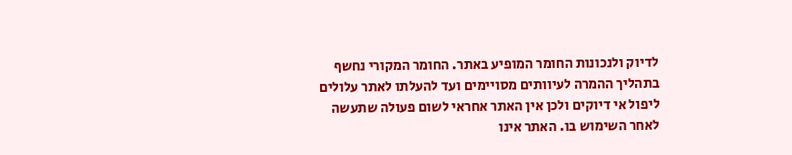לדיוק ולנכונות החומר המופיע באתר. החומר המקורי נחשף בתהליך ההמרה לעיוותים מסויימים ועד להעלתו לאתר עלולים ליפול אי דיוקים ולכן אין האתר אחראי לשום פעולה שתעשה לאחר השימוש בו. האתר אינו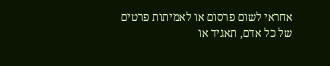אחראי לשום פרסום או לאמיתות פרטים של כל אדם, תאגיד או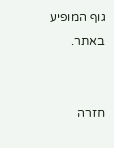גוף המופיע באתר.


חזרה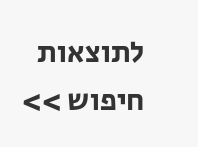לתוצאות חיפוש >>